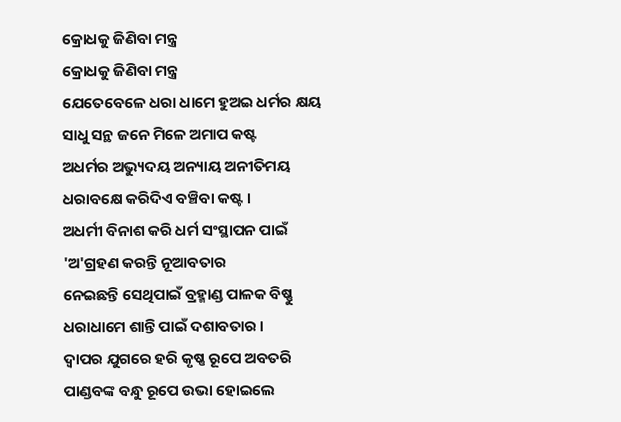କ୍ରୋଧକୁ ଜିଣିବା ମନ୍ତ୍ର
କ୍ରୋଧକୁ ଜିଣିବା ମନ୍ତ୍ର
ଯେତେବେଳେ ଧରା ଧାମେ ହୁଅଇ ଧର୍ମର କ୍ଷୟ
ସାଧୁ ସନ୍ଥ ଜନେ ମିଳେ ଅମାପ କଷ୍ଟ
ଅଧର୍ମର ଅଭ୍ୟୁଦୟ ଅନ୍ୟାୟ ଅନୀତିମୟ
ଧରାବକ୍ଷେ କରିଦିଏ ବଞ୍ଚିବା କଷ୍ଟ ।
ଅଧର୍ମୀ ବିନାଶ କରି ଧର୍ମ ସଂସ୍ଥାପନ ପାଇଁ
'ଅ'ଗ୍ରହଣ କରନ୍ତି ନୂଆବତାର
ନେଇଛନ୍ତି ସେଥିପାଇଁ ବ୍ରହ୍ମାଣ୍ଡ ପାଳକ ବିଷ୍ଣୁ
ଧରାଧାମେ ଶାନ୍ତି ପାଇଁ ଦଶାବତାର ।
ଦ୍ବାପର ଯୁଗରେ ହରି କୃଷ୍ଣ ରୂପେ ଅବତରି
ପାଣ୍ଡବଙ୍କ ବନ୍ଧୁ ରୂପେ ଉଭା ହୋଇଲେ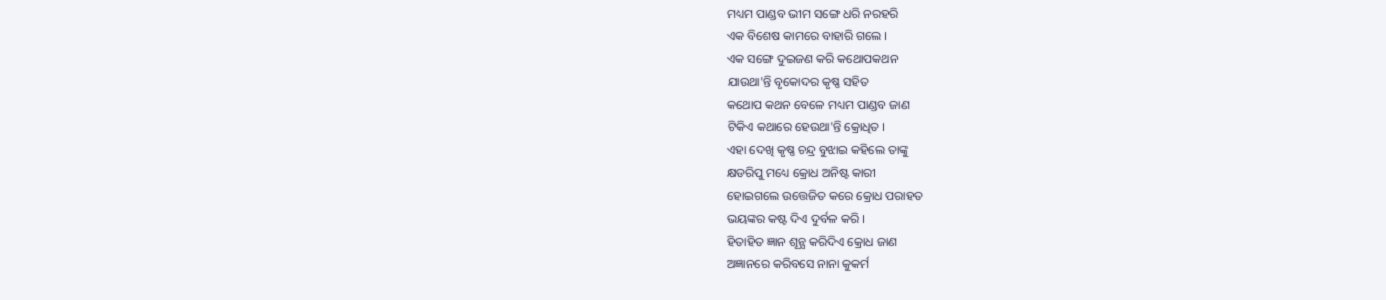ମଧ୍ୟମ ପାଣ୍ଡବ ଭୀମ ସଙ୍ଗେ ଧରି ନରହରି
ଏକ ବିଶେଷ କାମରେ ବାହାରି ଗଲେ ।
ଏକ ସଙ୍ଗେ ଦୁଇଜଣ କରି କଥୋପକଥନ
ଯାଉଥା'ନ୍ତି ବୃକୋଦର କୃଷ୍ଣ ସହିତ
କଥୋପ କଥନ ବେଳେ ମଧ୍ୟମ ପାଣ୍ଡବ ଜାଣ
ଟିକିଏ କଥାରେ ହେଉଥା'ନ୍ତି କ୍ରୋଧିତ ।
ଏହା ଦେଖି କୃଷ୍ଣ ଚନ୍ଦ୍ର ବୁଝାଇ କହିଲେ ତାଙ୍କୁ
କ୍ଷଡରିପୁ ମଧ୍ୟେ କ୍ରୋଧ ଅନିଷ୍ଟ କାରୀ
ହୋଇଗଲେ ଉତ୍ତେଜିତ କରେ କ୍ରୋଧ ପରାହତ
ଭୟଙ୍କର କଷ୍ଟ ଦିଏ ଦୁର୍ବଳ କରି ।
ହିତାହିତ ଜ୍ଞାନ ଶୂନ୍ଯ କରିଦିଏ କ୍ରୋଧ ଜାଣ
ଅଜ୍ଞାନରେ କରିବସେ ନାନା କୁକର୍ମ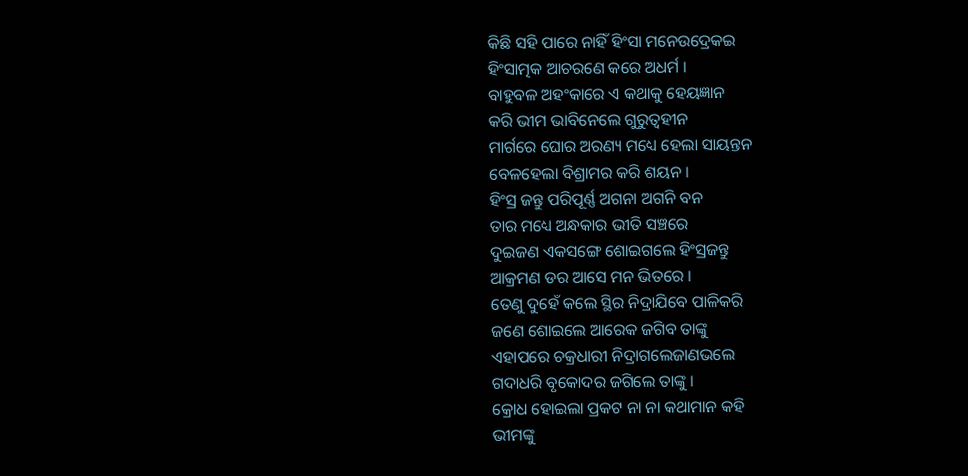କିଛି ସହି ପାରେ ନାହିଁ ହିଂସା ମନେଉଦ୍ରେକଇ
ହିଂସାତ୍ମକ ଆଚରଣେ କରେ ଅଧର୍ମ ।
ବାହୁବଳ ଅହଂକାରେ ଏ କଥାକୁ ହେୟଜ୍ଞାନ
କରି ଭୀମ ଭାବିନେଲେ ଗୁରୁତ୍ବହୀନ
ମାର୍ଗରେ ଘୋର ଅରଣ୍ୟ ମଧ୍ୟେ ହେଲା ସାୟନ୍ତନ
ବେଳହେଲା ବିଶ୍ରାମର କରି ଶୟନ ।
ହିଂସ୍ର ଜନ୍ତୁ ପରିପୂର୍ଣ୍ଣ ଅଗନା ଅଗନି ବନ
ତାର ମଧ୍ୟେ ଅନ୍ଧକାର ଭୀତି ସଞ୍ଚରେ
ଦୁଇଜଣ ଏକସଙ୍ଗେ ଶୋଇଗଲେ ହିଂସ୍ରଜନ୍ତୁ
ଆକ୍ରମଣ ଡର ଆସେ ମନ ଭିତରେ ।
ତେଣୁ ଦୁହେଁ କଲେ ସ୍ଥିର ନିଦ୍ରାଯିବେ ପାଳିକରି
ଜଣେ ଶୋଇଲେ ଆରେକ ଜଗିବ ତାଙ୍କୁ
ଏହାପରେ ଚକ୍ରଧାରୀ ନିଦ୍ରାଗଲେଜାଣଭଲେ
ଗଦାଧରି ବୃକୋଦର ଜଗିଲେ ତାଙ୍କୁ ।
କ୍ରୋଧ ହୋଇଲା ପ୍ରକଟ ନା ନା କଥାମାନ କହି
ଭୀମଙ୍କୁ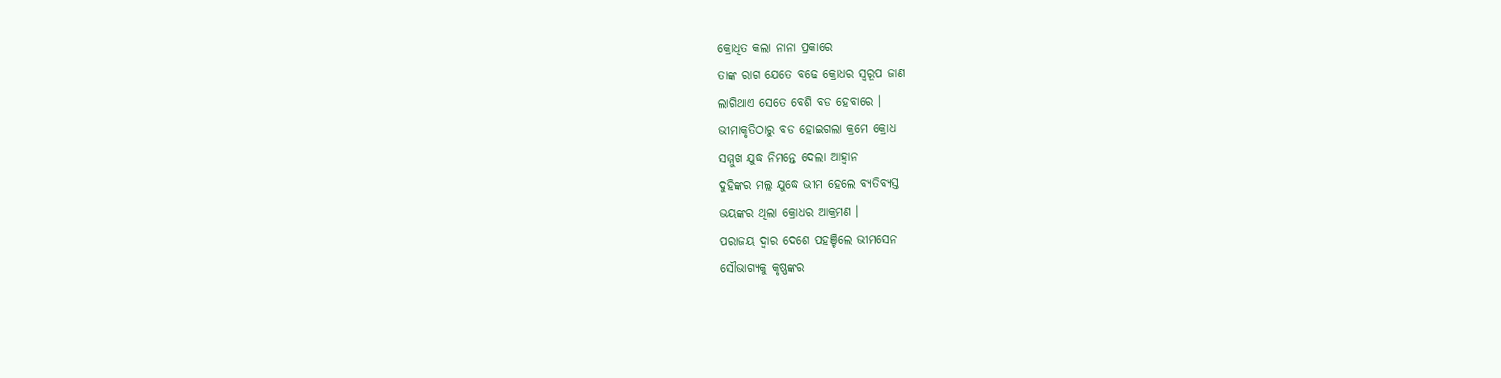କ୍ରୋଧିତ କଲା ନାନା ପ୍ରକାରେ
ତାଙ୍କ ରାଗ ଯେତେ ବଢେ କ୍ରୋଧର ସ୍ବରୂପ ଜାଣ
ଲାଗିଥାଏ ସେତେ ବେଶି ବଡ ହେବାରେ ।
ଭୀମାକୃତିଠାରୁ ବଡ ହୋଇଗଲା କ୍ରମେ କ୍ରୋଧ
ସମ୍ମୁଖ ଯୁଦ୍ଧ ନିମନ୍ତେ ଦେଲା ଆହ୍ବାନ
ଦୁହିଙ୍କର ମଲ୍ଲ ଯୁଦ୍ଧେ ଭୀମ ହେଲେ ବ୍ୟତିବ୍ୟସ୍ତ
ଭୟଙ୍କର ଥିଲା କ୍ରୋଧର ଆକ୍ରମଣ ।
ପରାଜୟ ଦ୍ବାର ଦେଶେ ପହଞ୍ଚିଲେ ଭୀମସେନ
ସୌଭାଗ୍ୟକୁ କୃଷ୍ଣଙ୍କର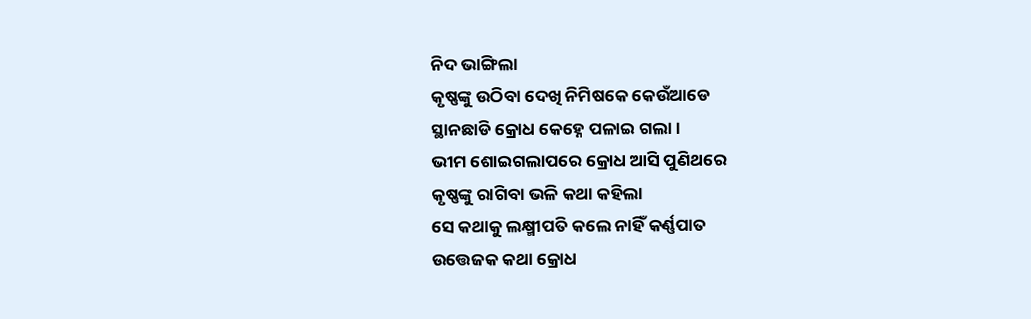ନିଦ ଭାଙ୍ଗିଲା
କୃଷ୍ଣଙ୍କୁ ଉଠିବା ଦେଖି ନିମିଷକେ କେଉଁଆଡେ
ସ୍ଥାନଛାଡି କ୍ରୋଧ କେହ୍ନେ ପଳାଇ ଗଲା ।
ଭୀମ ଶୋଇଗଲାପରେ କ୍ରୋଧ ଆସି ପୁଣିଥରେ
କୃଷ୍ଣଙ୍କୁ ରାଗିବା ଭଳି କଥା କହିଲା
ସେ କଥାକୁ ଲକ୍ଷ୍ମୀପତି କଲେ ନାହିଁ କର୍ଣ୍ଣପାତ
ଉତ୍ତେଜକ କଥା କ୍ରୋଧ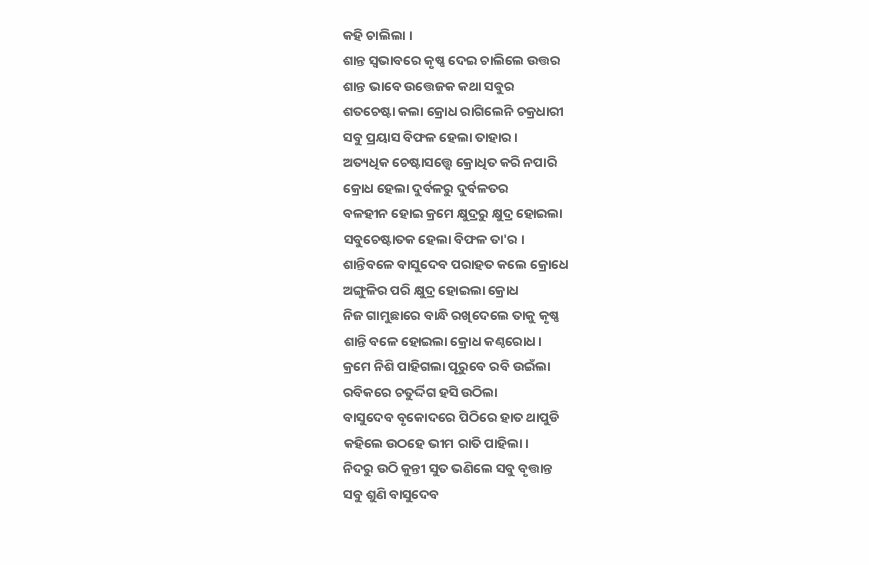କହି ଚାଲିଲା ।
ଶାନ୍ତ ସ୍ବଭାବରେ କୃଷ୍ଣ ଦେଇ ଚାଲିଲେ ଉତ୍ତର
ଶାନ୍ତ ଭାବେ ଉତ୍ତେଜକ କଥା ସବୁର
ଶତଚେଷ୍ଟା କଲା କ୍ରୋଧ ରାଗିଲେନି ଚକ୍ରଧାରୀ
ସବୁ ପ୍ରୟାସ ବିଫଳ ହେଲା ତାହାର ।
ଅତ୍ୟଧିକ ଚେଷ୍ଟାସତ୍ତ୍ବେ କ୍ରୋଧିତ କରି ନପାରି
କ୍ରୋଧ ହେଲା ଦୁର୍ବଳରୁ ଦୁର୍ବଳତର
ବଳହୀନ ହୋଇ କ୍ରମେ କ୍ଷୁଦ୍ରରୁ କ୍ଷୁଦ୍ର ହୋଇଲା
ସବୁଚେଷ୍ଟାତକ ହେଲା ବିଫଳ ତା'ର ।
ଶାନ୍ତିବଳେ ବାସୁଦେବ ପରାହତ କଲେ କ୍ରୋଧେ
ଅଙ୍ଗୁଳିର ପରି କ୍ଷୁଦ୍ର ହୋଇଲା କ୍ରୋଧ
ନିଜ ଗାମୁଛାରେ ବାନ୍ଧି ରଖିଦେଲେ ତାକୁ କୃଷ୍ଣ
ଶାନ୍ତି ବଳେ ହୋଇଲା କ୍ରୋଧ କଣ୍ଠରୋଧ।
କ୍ରମେ ନିଶି ପାହିଗଲା ପୂରୁବେ ରବି ଉଇଁଲା
ରବିକରେ ଚତୁର୍ଦ୍ଦିଗ ହସି ଉଠିଲା
ବାସୁଦେବ ବୃକୋଦରେ ପିଠିରେ ହାତ ଥାପୁଡି
କହିଲେ ଉଠହେ ଭୀମ ରାତି ପାହିଲା।
ନିଦରୁ ଉଠି କୁନ୍ତୀ ସୁତ ଭଣିଲେ ସବୁ ବୃତ୍ତାନ୍ତ
ସବୁ ଶୁଣି ବାସୁଦେବ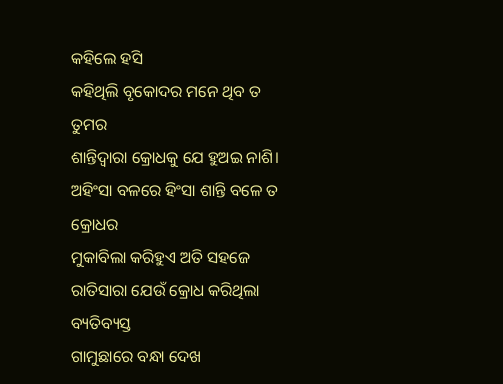କହିଲେ ହସି
କହିଥିଲି ବୃକୋଦର ମନେ ଥିବ ତ ତୁମର
ଶାନ୍ତିଦ୍ବାରା କ୍ରୋଧକୁ ଯେ ହୁଅଇ ନାଶି।
ଅହିଂସା ବଳରେ ହିଂସା ଶାନ୍ତି ବଳେ ତ କ୍ରୋଧର
ମୁକାବିଲା କରିହୁଏ ଅତି ସହଜେ
ରାତିସାରା ଯେଉଁ କ୍ରୋଧ କରିଥିଲା ବ୍ୟତିବ୍ୟସ୍ତ
ଗାମୁଛାରେ ବନ୍ଧା ଦେଖ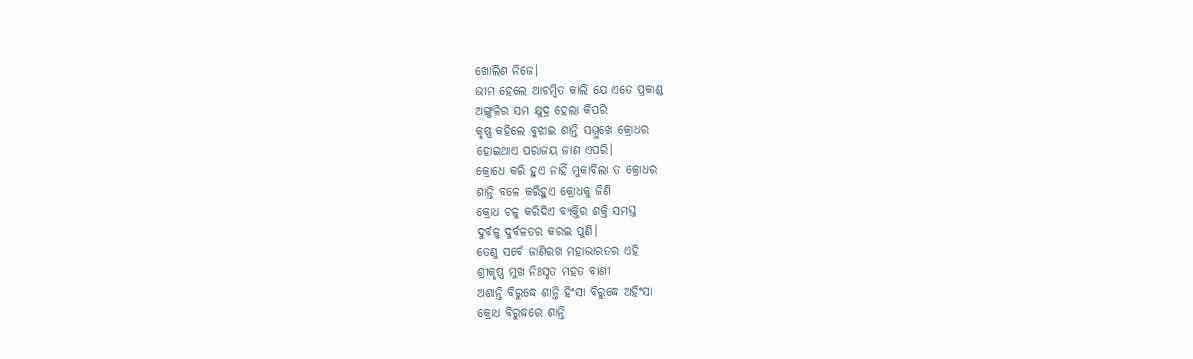ଖୋଲିଣ ନିଜେ।
ଭୀମ ହେଲେ ଆଚମ୍ବିତ କାଲି ଯେ ଏତେ ପ୍ରକାଣ୍ଡ
ଅଙ୍ଗୁଳିର ସମ କ୍ଷୁଦ୍ର ହେଲା କିପରି
କୃଷ୍ଣ କହିଲେ ବୁଝାଇ ଶାନ୍ତି ସମ୍ମୁଖେ କ୍ରୋଧର
ହୋଇଥାଏ ପରାଜୟ ଜାଣ ଏପରି।
କ୍ରୋଧେ କରି ହୁଏ ନାହିଁ ମୁକାବିଲା ତ କ୍ରୋଧର
ଶାନ୍ତି ବଳେ କରିହୁଏ କ୍ରୋଧକୁ ଜିଣି
କ୍ରୋଧ ଚଳୁ କରିଦିଏ ବ୍ୟକ୍ତିର ଶକ୍ତି ସମସ୍ତ
ଦୁର୍ବଳୁ ଦୁର୍ବଳତର କରଇ ପୁଣି।
ତେଣୁ ସର୍ବେ ଜାଣିରଖ ମହାଭାରତର ଏହି
ଶ୍ରୀକୃଷ୍ଣ ମୁଖ ନିଃସୃତ ମହତ ବାଣୀ
ଅଶାନ୍ତି ବିରୁଦ୍ଧେ ଶାନ୍ତି ହିଂସା ବିରୁଦ୍ଧେ ଅହିଂସା
କ୍ରୋଧ ବିରୁଦ୍ଧରେ ଶାନ୍ତି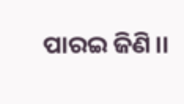ପାରଇ ଜିଣି।।